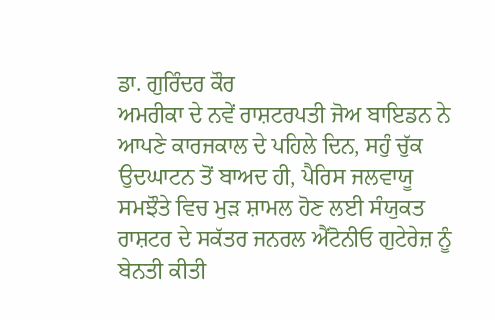ਡਾ. ਗੁਰਿੰਦਰ ਕੌਰ
ਅਮਰੀਕਾ ਦੇ ਨਵੇਂ ਰਾਸ਼ਟਰਪਤੀ ਜੋਅ ਬਾਇਡਨ ਨੇ ਆਪਣੇ ਕਾਰਜਕਾਲ ਦੇ ਪਹਿਲੇ ਦਿਨ, ਸਹੁੰ ਚੁੱਕ ਉਦਘਾਟਨ ਤੋਂ ਬਾਅਦ ਹੀ, ਪੈਰਿਸ ਜਲਵਾਯੂ ਸਮਝੌਤੇ ਵਿਚ ਮੁੜ ਸ਼ਾਮਲ ਹੋਣ ਲਈ ਸੰਯੁਕਤ ਰਾਸ਼ਟਰ ਦੇ ਸਕੱਤਰ ਜਨਰਲ ਐਂਟੋਨੀਓ ਗੁਟੇਰੇਜ਼ ਨੂੰ ਬੇਨਤੀ ਕੀਤੀ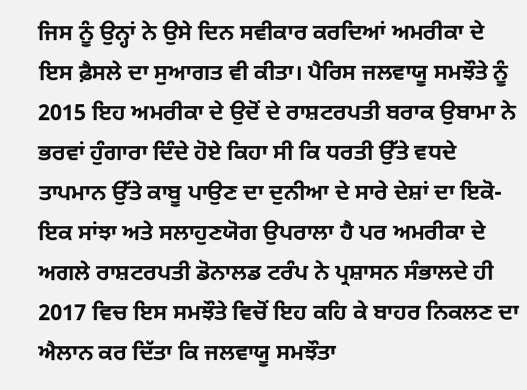ਜਿਸ ਨੂੰ ਉਨ੍ਹਾਂ ਨੇ ਉਸੇ ਦਿਨ ਸਵੀਕਾਰ ਕਰਦਿਆਂ ਅਮਰੀਕਾ ਦੇ ਇਸ ਫ਼ੈਸਲੇ ਦਾ ਸੁਆਗਤ ਵੀ ਕੀਤਾ। ਪੈਰਿਸ ਜਲਵਾਯੂ ਸਮਝੌਤੇ ਨੂੰ 2015 ਇਹ ਅਮਰੀਕਾ ਦੇ ਉਦੋਂ ਦੇ ਰਾਸ਼ਟਰਪਤੀ ਬਰਾਕ ਉਬਾਮਾ ਨੇ ਭਰਵਾਂ ਹੁੰਗਾਰਾ ਦਿੰਦੇ ਹੋਏ ਕਿਹਾ ਸੀ ਕਿ ਧਰਤੀ ਉੱਤੇ ਵਧਦੇ ਤਾਪਮਾਨ ਉੱਤੇ ਕਾਬੂ ਪਾਉਣ ਦਾ ਦੁਨੀਆ ਦੇ ਸਾਰੇ ਦੇਸ਼ਾਂ ਦਾ ਇਕੋ-ਇਕ ਸਾਂਝਾ ਅਤੇ ਸਲਾਹੁਣਯੋਗ ਉਪਰਾਲਾ ਹੈ ਪਰ ਅਮਰੀਕਾ ਦੇ ਅਗਲੇ ਰਾਸ਼ਟਰਪਤੀ ਡੋਨਾਲਡ ਟਰੰਪ ਨੇ ਪ੍ਰਸ਼ਾਸਨ ਸੰਭਾਲਦੇ ਹੀ 2017 ਵਿਚ ਇਸ ਸਮਝੌਤੇ ਵਿਚੋਂ ਇਹ ਕਹਿ ਕੇ ਬਾਹਰ ਨਿਕਲਣ ਦਾ ਐਲਾਨ ਕਰ ਦਿੱਤਾ ਕਿ ਜਲਵਾਯੂ ਸਮਝੌਤਾ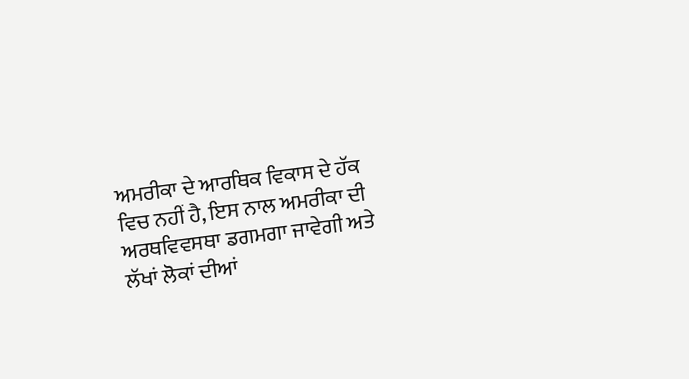ਅਮਰੀਕਾ ਦੇ ਆਰਥਿਕ ਵਿਕਾਸ ਦੇ ਹੱਕ ਵਿਚ ਨਹੀਂ ਹੈ, ਇਸ ਨਾਲ ਅਮਰੀਕਾ ਦੀ ਅਰਥਵਿਵਸਥਾ ਡਗਮਗਾ ਜਾਵੇਗੀ ਅਤੇ ਲੱਖਾਂ ਲੋਕਾਂ ਦੀਆਂ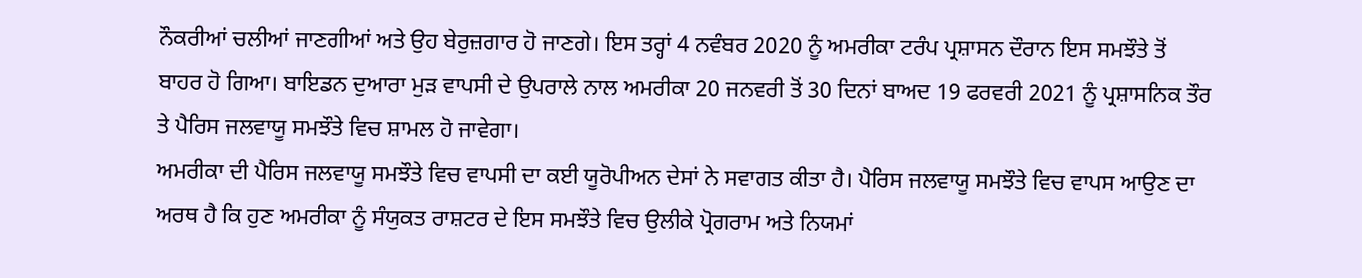ਨੌਕਰੀਆਂ ਚਲੀਆਂ ਜਾਣਗੀਆਂ ਅਤੇ ਉਹ ਬੇਰੁਜ਼ਗਾਰ ਹੋ ਜਾਣਗੇ। ਇਸ ਤਰ੍ਹਾਂ 4 ਨਵੰਬਰ 2020 ਨੂੰ ਅਮਰੀਕਾ ਟਰੰਪ ਪ੍ਰਸ਼ਾਸਨ ਦੌਰਾਨ ਇਸ ਸਮਝੌਤੇ ਤੋਂ ਬਾਹਰ ਹੋ ਗਿਆ। ਬਾਇਡਨ ਦੁਆਰਾ ਮੁੜ ਵਾਪਸੀ ਦੇ ਉਪਰਾਲੇ ਨਾਲ ਅਮਰੀਕਾ 20 ਜਨਵਰੀ ਤੋਂ 30 ਦਿਨਾਂ ਬਾਅਦ 19 ਫਰਵਰੀ 2021 ਨੂੰ ਪ੍ਰਸ਼ਾਸਨਿਕ ਤੌਰ ਤੇ ਪੈਰਿਸ ਜਲਵਾਯੂ ਸਮਝੌਤੇ ਵਿਚ ਸ਼ਾਮਲ ਹੋ ਜਾਵੇਗਾ।
ਅਮਰੀਕਾ ਦੀ ਪੈਰਿਸ ਜਲਵਾਯੂ ਸਮਝੌਤੇ ਵਿਚ ਵਾਪਸੀ ਦਾ ਕਈ ਯੂਰੋਪੀਅਨ ਦੇਸਾਂ ਨੇ ਸਵਾਗਤ ਕੀਤਾ ਹੈ। ਪੈਰਿਸ ਜਲਵਾਯੂ ਸਮਝੌਤੇ ਵਿਚ ਵਾਪਸ ਆਉਣ ਦਾ ਅਰਥ ਹੈ ਕਿ ਹੁਣ ਅਮਰੀਕਾ ਨੂੰ ਸੰਯੁਕਤ ਰਾਸ਼ਟਰ ਦੇ ਇਸ ਸਮਝੌਤੇ ਵਿਚ ਉਲੀਕੇ ਪ੍ਰੋਗਰਾਮ ਅਤੇ ਨਿਯਮਾਂ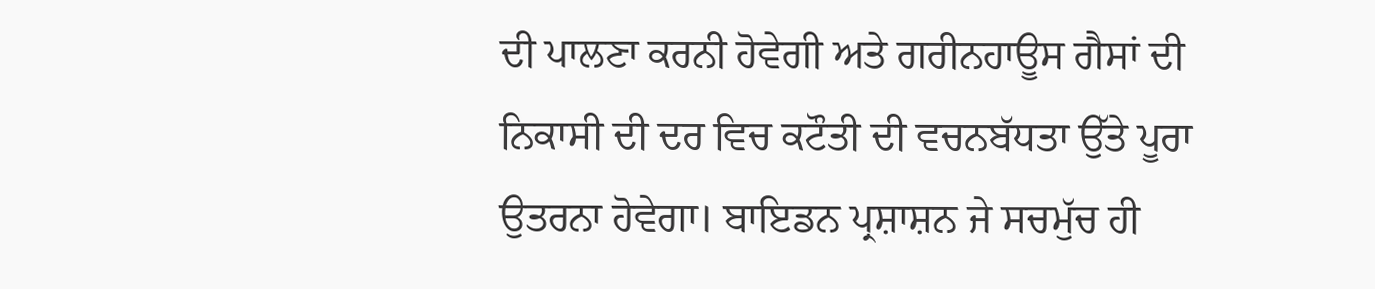ਦੀ ਪਾਲਣਾ ਕਰਨੀ ਹੋਵੇਗੀ ਅਤੇ ਗਰੀਨਹਾਊਸ ਗੈਸਾਂ ਦੀ ਨਿਕਾਸੀ ਦੀ ਦਰ ਵਿਚ ਕਟੌਤੀ ਦੀ ਵਚਨਬੱਧਤਾ ਉੱਤੇ ਪੂਰਾ ਉਤਰਨਾ ਹੋਵੇਗਾ। ਬਾਇਡਨ ਪ੍ਰਸ਼ਾਸ਼ਨ ਜੇ ਸਚਮੁੱਚ ਹੀ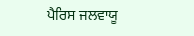ਪੈਰਿਸ ਜਲਵਾਯੂ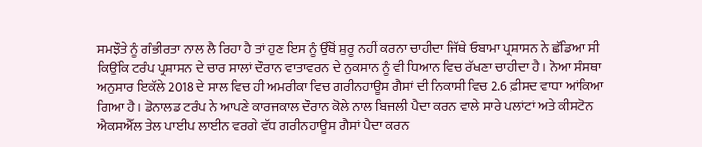ਸਮਝੌਤੇ ਨੂੰ ਗੰਭੀਰਤਾ ਨਾਲ ਲੈ ਰਿਹਾ ਹੈ ਤਾਂ ਹੁਣ ਇਸ ਨੂੰ ਉੱਥੋਂ ਸ਼ੁਰੂ ਨਹੀਂ ਕਰਨਾ ਚਾਹੀਦਾ ਜਿੱਥੇ ਓਬਾਮਾ ਪ੍ਰਸ਼ਾਸਨ ਨੇ ਛੱਡਿਆ ਸੀ ਕਿਉਂਕਿ ਟਰੰਪ ਪ੍ਰਸ਼ਾਸਨ ਦੇ ਚਾਰ ਸਾਲਾਂ ਦੌਰਾਨ ਵਾਤਾਵਰਨ ਦੇ ਨੁਕਸਾਨ ਨੂੰ ਵੀ ਧਿਆਨ ਵਿਚ ਰੱਖਣਾ ਚਾਹੀਦਾ ਹੈ। ਨੋਆ ਸੰਸਥਾ ਅਨੁਸਾਰ ਇਕੱਲੇ 2018 ਦੇ ਸਾਲ ਵਿਚ ਹੀ ਅਮਰੀਕਾ ਵਿਚ ਗਰੀਨਹਾਊਸ ਗੈਸਾਂ ਦੀ ਨਿਕਾਸੀ ਵਿਚ 2.6 ਫ਼ੀਸਦ ਵਾਧਾ ਆਂਕਿਆ ਗਿਆ ਹੈ। ਡੋਨਾਲਡ ਟਰੰਪ ਨੇ ਆਪਣੇ ਕਾਰਜਕਾਲ ਦੌਰਾਨ ਕੋਲੇ ਨਾਲ ਬਿਜਲੀ ਪੈਦਾ ਕਰਨ ਵਾਲੇ ਸਾਰੇ ਪਲਾਂਟਾਂ ਅਤੇ ਕੀਸਟੋਨ ਐਕਸਐੱਲ ਤੇਲ ਪਾਈਪ ਲਾਈਨ ਵਰਗੇ ਵੱਧ ਗਰੀਨਹਾਊਸ ਗੈਸਾਂ ਪੈਦਾ ਕਰਨ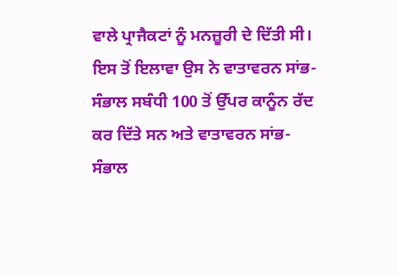ਵਾਲੇ ਪ੍ਰਾਜੈਕਟਾਂ ਨੂੰ ਮਨਜ਼ੂਰੀ ਦੇ ਦਿੱਤੀ ਸੀ। ਇਸ ਤੋਂ ਇਲਾਵਾ ਉਸ ਨੇ ਵਾਤਾਵਰਨ ਸਾਂਭ-ਸੰਭਾਲ ਸਬੰਧੀ 100 ਤੋਂ ਉੱਪਰ ਕਾਨੂੰਨ ਰੱਦ ਕਰ ਦਿੱਤੇ ਸਨ ਅਤੇ ਵਾਤਾਵਰਨ ਸਾਂਭ-ਸੰਭਾਲ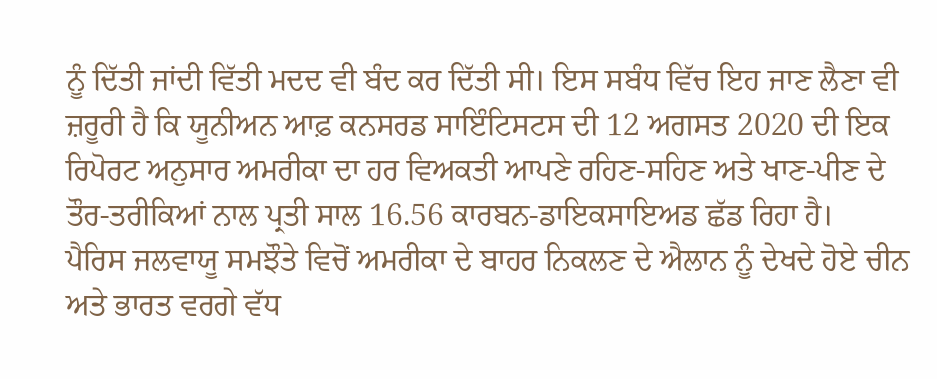ਨੂੰ ਦਿੱਤੀ ਜਾਂਦੀ ਵਿੱਤੀ ਮਦਦ ਵੀ ਬੰਦ ਕਰ ਦਿੱਤੀ ਸੀ। ਇਸ ਸਬੰਧ ਵਿੱਚ ਇਹ ਜਾਣ ਲੈਣਾ ਵੀ ਜ਼ਰੂਰੀ ਹੈ ਕਿ ਯੂਨੀਅਨ ਆਫ਼ ਕਨਸਰਡ ਸਾਇੰਟਿਸਟਸ ਦੀ 12 ਅਗਸਤ 2020 ਦੀ ਇਕ ਰਿਪੋਰਟ ਅਨੁਸਾਰ ਅਮਰੀਕਾ ਦਾ ਹਰ ਵਿਅਕਤੀ ਆਪਣੇ ਰਹਿਣ-ਸਹਿਣ ਅਤੇ ਖਾਣ-ਪੀਣ ਦੇ ਤੌਰ-ਤਰੀਕਿਆਂ ਨਾਲ ਪ੍ਰਤੀ ਸਾਲ 16.56 ਕਾਰਬਨ-ਡਾਇਕਸਾਇਅਡ ਛੱਡ ਰਿਹਾ ਹੈ।
ਪੈਰਿਸ ਜਲਵਾਯੂ ਸਮਝੌਤੇ ਵਿਚੋਂ ਅਮਰੀਕਾ ਦੇ ਬਾਹਰ ਨਿਕਲਣ ਦੇ ਐਲਾਨ ਨੂੰ ਦੇਖਦੇ ਹੋਏ ਚੀਨ ਅਤੇ ਭਾਰਤ ਵਰਗੇ ਵੱਧ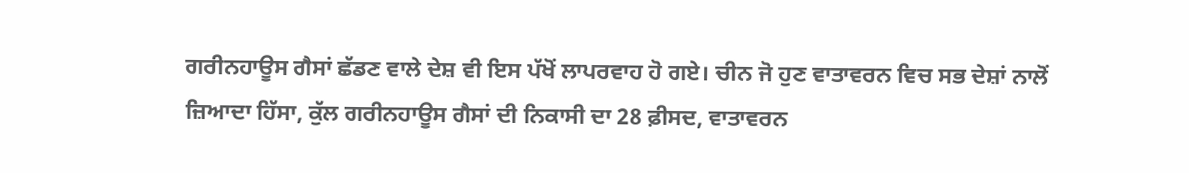ਗਰੀਨਹਾਊਸ ਗੈਸਾਂ ਛੱਡਣ ਵਾਲੇ ਦੇਸ਼ ਵੀ ਇਸ ਪੱਖੋਂ ਲਾਪਰਵਾਹ ਹੋ ਗਏ। ਚੀਨ ਜੋ ਹੁਣ ਵਾਤਾਵਰਨ ਵਿਚ ਸਭ ਦੇਸ਼ਾਂ ਨਾਲੋਂ ਜ਼ਿਆਦਾ ਹਿੱਸਾ, ਕੁੱਲ ਗਰੀਨਹਾਊਸ ਗੈਸਾਂ ਦੀ ਨਿਕਾਸੀ ਦਾ 28 ਫ਼ੀਸਦ, ਵਾਤਾਵਰਨ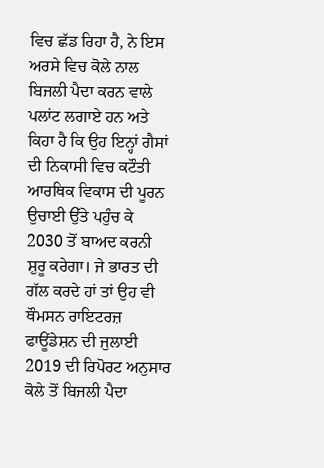ਵਿਚ ਛੱਡ ਰਿਹਾ ਹੈ, ਨੇ ਇਸ ਅਰਸੇ ਵਿਚ ਕੋਲੇ ਨਾਲ ਬਿਜਲੀ ਪੈਦਾ ਕਰਨ ਵਾਲੇ ਪਲਾਂਟ ਲਗਾਏ ਹਨ ਅਤੇ ਕਿਹਾ ਹੈ ਕਿ ਉਹ ਇਨ੍ਹਾਂ ਗੈਸਾਂ ਦੀ ਨਿਕਾਸੀ ਵਿਚ ਕਟੌਤੀ ਆਰਥਿਕ ਵਿਕਾਸ ਦੀ ਪੂਰਨ ਉਚਾਈ ਉੱਤੇ ਪਹੁੰਚ ਕੇ 2030 ਤੋਂ ਬਾਅਦ ਕਰਨੀ ਸ਼ੁਰੂ ਕਰੇਗਾ। ਜੇ ਭਾਰਤ ਦੀ ਗੱਲ ਕਰਦੇ ਹਾਂ ਤਾਂ ਉਹ ਵੀ ਥੌਮਸਨ ਰਾਇਟਰਜ਼ ਫਾਊਂਡੇਸ਼ਨ ਦੀ ਜੁਲਾਈ 2019 ਦੀ ਰਿਪੋਰਟ ਅਨੁਸਾਰ ਕੋਲੇ ਤੋਂ ਬਿਜਲੀ ਪੈਦਾ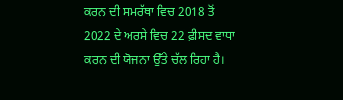ਕਰਨ ਦੀ ਸਮਰੱਥਾ ਵਿਚ 2018 ਤੋਂ 2022 ਦੇ ਅਰਸੇ ਵਿਚ 22 ਫ਼ੀਸਦ ਵਾਧਾ ਕਰਨ ਦੀ ਯੋਜਨਾ ਉੱਤੇ ਚੱਲ ਰਿਹਾ ਹੈ।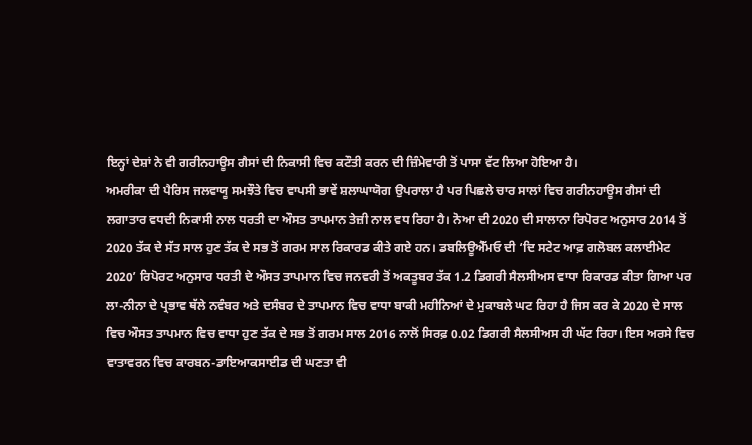ਇਨ੍ਹਾਂ ਦੇਸ਼ਾਂ ਨੇ ਵੀ ਗਰੀਨਹਾਊਸ ਗੈਸਾਂ ਦੀ ਨਿਕਾਸੀ ਵਿਚ ਕਟੌਤੀ ਕਰਨ ਦੀ ਜ਼ਿੰਮੇਵਾਰੀ ਤੋਂ ਪਾਸਾ ਵੱਟ ਲਿਆ ਹੋਇਆ ਹੈ।
ਅਮਰੀਕਾ ਦੀ ਪੈਰਿਸ ਜਲਵਾਯੂ ਸਮਝੌਤੇ ਵਿਚ ਵਾਪਸੀ ਭਾਵੇਂ ਸ਼ਲਾਘਾਯੋਗ ਉਪਰਾਲਾ ਹੈ ਪਰ ਪਿਛਲੇ ਚਾਰ ਸਾਲਾਂ ਵਿਚ ਗਰੀਨਹਾਊਸ ਗੈਸਾਂ ਦੀ ਲਗਾਤਾਰ ਵਧਦੀ ਨਿਕਾਸੀ ਨਾਲ ਧਰਤੀ ਦਾ ਔਸਤ ਤਾਪਮਾਨ ਤੇਜ਼ੀ ਨਾਲ ਵਧ ਰਿਹਾ ਹੈ। ਨੋਆ ਦੀ 2020 ਦੀ ਸਾਲਾਨਾ ਰਿਪੋਰਟ ਅਨੁਸਾਰ 2014 ਤੋਂ 2020 ਤੱਕ ਦੇ ਸੱਤ ਸਾਲ ਹੁਣ ਤੱਕ ਦੇ ਸਭ ਤੋਂ ਗਰਮ ਸਾਲ ਰਿਕਾਰਡ ਕੀਤੇ ਗਏ ਹਨ। ਡਬਲਿਊਐੱਮਓ ਦੀ ‘ਦਿ ਸਟੇਟ ਆਫ਼ ਗਲੋਬਲ ਕਲਾਈਮੇਟ 2020’ ਰਿਪੋਰਟ ਅਨੁਸਾਰ ਧਰਤੀ ਦੇ ਔਸਤ ਤਾਪਮਾਨ ਵਿਚ ਜਨਵਰੀ ਤੋਂ ਅਕਤੂਬਰ ਤੱਕ 1.2 ਡਿਗਰੀ ਸੈਲਸੀਅਸ ਵਾਧਾ ਰਿਕਾਰਡ ਕੀਤਾ ਗਿਆ ਪਰ ਲਾ-ਨੀਨਾ ਦੇ ਪ੍ਰਭਾਵ ਥੱਲੇ ਨਵੰਬਰ ਅਤੇ ਦਸੰਬਰ ਦੇ ਤਾਪਮਾਨ ਵਿਚ ਵਾਧਾ ਬਾਕੀ ਮਹੀਨਿਆਂ ਦੇ ਮੁਕਾਬਲੇ ਘਟ ਰਿਹਾ ਹੈ ਜਿਸ ਕਰ ਕੇ 2020 ਦੇ ਸਾਲ ਵਿਚ ਔਸਤ ਤਾਪਮਾਨ ਵਿਚ ਵਾਧਾ ਹੁਣ ਤੱਕ ਦੇ ਸਭ ਤੋਂ ਗਰਮ ਸਾਲ 2016 ਨਾਲੋਂ ਸਿਰਫ਼ 0.02 ਡਿਗਰੀ ਸੈਲਸੀਅਸ ਹੀ ਘੱਟ ਰਿਹਾ। ਇਸ ਅਰਸੇ ਵਿਚ ਵਾਤਾਵਰਨ ਵਿਚ ਕਾਰਬਨ-ਡਾਇਆਕਸਾਈਡ ਦੀ ਘਣਤਾ ਵੀ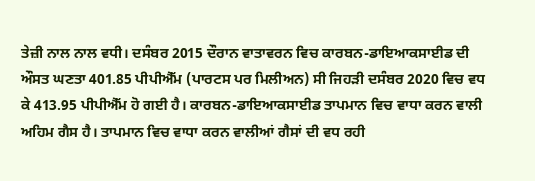ਤੇਜ਼ੀ ਨਾਲ ਨਾਲ ਵਧੀ। ਦਸੰਬਰ 2015 ਦੌਰਾਨ ਵਾਤਾਵਰਨ ਵਿਚ ਕਾਰਬਨ-ਡਾਇਆਕਸਾਈਡ ਦੀ ਔਸਤ ਘਣਤਾ 401.85 ਪੀਪੀਐੱਮ (ਪਾਰਟਸ ਪਰ ਮਿਲੀਅਨ) ਸੀ ਜਿਹੜੀ ਦਸੰਬਰ 2020 ਵਿਚ ਵਧ ਕੇ 413.95 ਪੀਪੀਐੱਮ ਹੋ ਗਈ ਹੈ। ਕਾਰਬਨ-ਡਾਇਆਕਸਾਈਡ ਤਾਪਮਾਨ ਵਿਚ ਵਾਧਾ ਕਰਨ ਵਾਲੀ ਅਹਿਮ ਗੈਸ ਹੈ। ਤਾਪਮਾਨ ਵਿਚ ਵਾਧਾ ਕਰਨ ਵਾਲੀਆਂ ਗੈਸਾਂ ਦੀ ਵਧ ਰਹੀ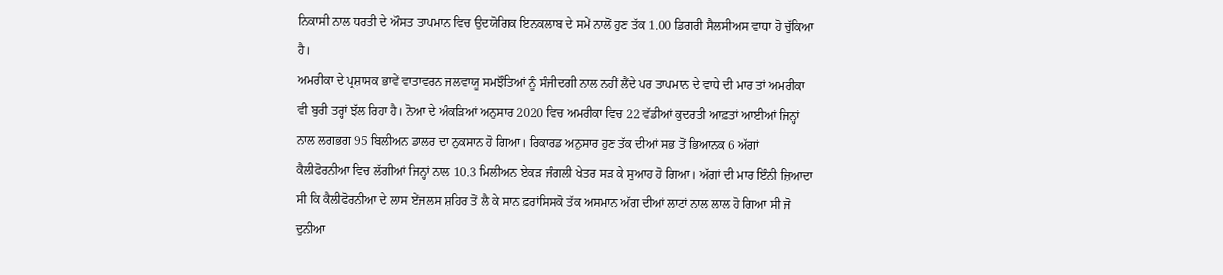ਨਿਕਾਸੀ ਨਾਲ ਧਰਤੀ ਦੇ ਔਸਤ ਤਾਪਮਾਨ ਵਿਚ ਉਦਯੋਗਿਕ ਇਨਕਲਾਬ ਦੇ ਸਮੇਂ ਨਾਲੋਂ ਹੁਣ ਤੱਕ 1.00 ਡਿਗਰੀ ਸੈਲਸੀਅਸ ਵਾਧਾ ਹੋ ਚੁੱਕਿਆ ਹੈ।
ਅਮਰੀਕਾ ਦੇ ਪ੍ਰਸ਼ਾਸਕ ਭਾਵੇਂ ਵਾਤਾਵਰਨ ਜਲਵਾਯੂ ਸਮਝੌਤਿਆਂ ਨੂੰ ਸੰਜੀਦਗੀ ਨਾਲ ਨਹੀਂ ਲੈਂਦੇ ਪਰ ਤਾਪਮਾਨ ਦੇ ਵਾਧੇ ਦੀ ਮਾਰ ਤਾਂ ਅਮਰੀਕਾ ਵੀ ਬੁਰੀ ਤਰ੍ਹਾਂ ਝੱਲ ਰਿਹਾ ਹੈ। ਨੋਆ ਦੇ ਅੰਕੜਿਆਂ ਅਨੁਸਾਰ 2020 ਵਿਚ ਅਮਰੀਕਾ ਵਿਚ 22 ਵੱਡੀਆਂ ਕੁਦਰਤੀ ਆਫ਼ਤਾਂ ਆਈਆਂ ਜਿਨ੍ਹਾਂ ਨਾਲ ਲਗਭਗ 95 ਬਿਲੀਅਨ ਡਾਲਰ ਦਾ ਨੁਕਸਾਨ ਹੋ ਗਿਆ। ਰਿਕਾਰਡ ਅਨੁਸਾਰ ਹੁਣ ਤੱਕ ਦੀਆਂ ਸਭ ਤੋਂ ਭਿਆਨਕ 6 ਅੱਗਾਂ ਕੈਲੀਫੋਰਨੀਆ ਵਿਚ ਲੱਗੀਆਂ ਜਿਨ੍ਹਾਂ ਨਾਲ 10.3 ਮਿਲੀਅਨ ਏਕੜ ਜੰਗਲੀ ਖੇਤਰ ਸੜ ਕੇ ਸੁਆਹ ਹੋ ਗਿਆ। ਅੱਗਾਂ ਦੀ ਮਾਰ ਇੰਨੀ ਜ਼ਿਆਦਾ ਸੀ ਕਿ ਕੈਲੀਫੋਰਨੀਆ ਦੇ ਲਾਸ ਏਂਜਲਸ ਸ਼ਹਿਰ ਤੋਂ ਲੈ ਕੇ ਸਾਨ ਫ਼ਰਾਂਸਿਸਕੋ ਤੱਕ ਅਸਮਾਨ ਅੱਗ ਦੀਆਂ ਲਾਟਾਂ ਨਾਲ ਲਾਲ ਹੋ ਗਿਆ ਸੀ ਜੋ ਦੁਨੀਆ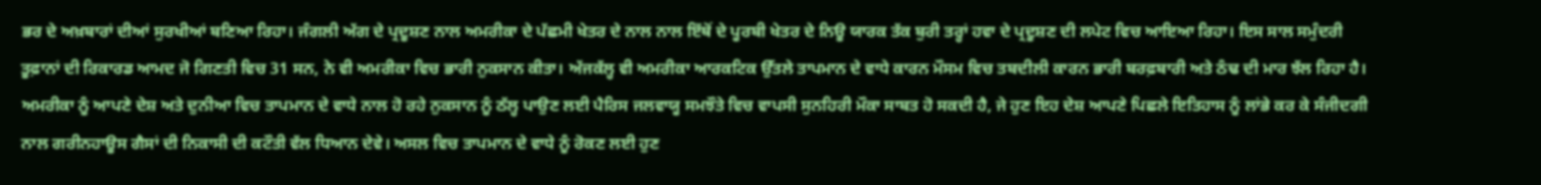ਭਰ ਦੇ ਅਖ਼ਬਾਰਾਂ ਦੀਆਂ ਸੁਰਖੀਆਂ ਬਣਿਆ ਰਿਹਾ। ਜੰਗਲੀ ਅੱਗ ਦੇ ਪ੍ਰਦੂਸ਼ਣ ਨਾਲ ਅਮਰੀਕਾ ਦੇ ਪੱਛਮੀ ਖੇਤਰ ਦੇ ਨਾਲ ਨਾਲ ਇੱਥੋਂ ਦੇ ਪੂਰਬੀ ਖੇਤਰ ਦੇ ਨਿਊ ਯਾਰਕ ਤੱਕ ਬੁਰੀ ਤਰ੍ਹਾਂ ਹਵਾ ਦੇ ਪ੍ਰਦੂਸ਼ਣ ਦੀ ਲਪੇਟ ਵਿਚ ਆਇਆ ਰਿਹਾ। ਇਸ ਸਾਲ ਸਮੁੰਦਰੀ ਤੂਫ਼ਾਨਾਂ ਦੀ ਰਿਕਾਰਡ ਆਮਦ ਜੋ ਗਿਣਤੀ ਵਿਚ 31 ਸਨ, ਨੇ ਵੀ ਅਮਰੀਕਾ ਵਿਚ ਭਾਰੀ ਨੁਕਸਾਨ ਕੀਤਾ। ਅੱਜਕੱਲ੍ਹ ਵੀ ਅਮਰੀਕਾ ਆਰਕਟਿਕ ਉੱਤਲੇ ਤਾਪਮਾਨ ਦੇ ਵਾਧੇ ਕਾਰਨ ਮੌਸਮ ਵਿਚ ਤਬਦੀਲੀ ਕਾਰਨ ਭਾਰੀ ਬਰਫ਼ਬਾਰੀ ਅਤੇ ਠੰਢ ਦੀ ਮਾਰ ਝੱਲ ਰਿਹਾ ਹੈ।
ਅਮਰੀਕਾ ਨੂੰ ਆਪਣੇ ਦੇਸ਼ ਅਤੇ ਦੁਨੀਆ ਵਿਚ ਤਾਪਮਾਨ ਦੇ ਵਾਧੇ ਨਾਲ ਹੋ ਰਹੇ ਨੁਕਸਾਨ ਨੂੰ ਠੱਲ੍ਹ ਪਾਉਣ ਲਈ ਪੈਰਿਸ ਜਲਵਾਯੂ ਸਮਝੌਤੇ ਵਿਚ ਵਾਪਸੀ ਸੁਨਹਿਰੀ ਮੌਕਾ ਸਾਬਤ ਹੋ ਸਕਦੀ ਹੈ, ਜੇ ਹੁਣ ਇਹ ਦੇਸ਼ ਆਪਣੇ ਪਿਛਲੇ ਇਤਿਹਾਸ ਨੂੰ ਲਾਂਭੇ ਕਰ ਕੇ ਸੰਜੀਦਗੀ ਨਾਲ ਗਰੀਨਹਾਊਸ ਗੈਸਾਂ ਦੀ ਨਿਕਾਸੀ ਦੀ ਕਟੌਤੀ ਵੱਲ ਧਿਆਨ ਦੇਵੇ। ਅਸਲ ਵਿਚ ਤਾਪਮਾਨ ਦੇ ਵਾਧੇ ਨੂੰ ਰੋਕਣ ਲਈ ਹੁਣ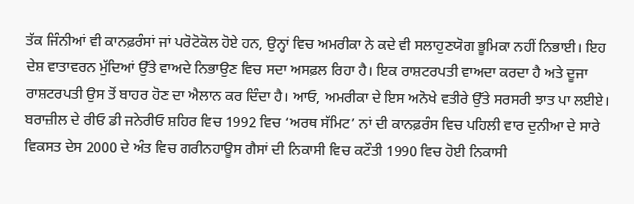ਤੱਕ ਜਿੰਨੀਆਂ ਵੀ ਕਾਨਫ਼ਰੰਸਾਂ ਜਾਂ ਪਰੋਟੋਕੋਲ ਹੋਏ ਹਨ, ਉਨ੍ਹਾਂ ਵਿਚ ਅਮਰੀਕਾ ਨੇ ਕਦੇ ਵੀ ਸਲਾਹੁਣਯੋਗ ਭੂਮਿਕਾ ਨਹੀਂ ਨਿਭਾਈ। ਇਹ ਦੇਸ਼ ਵਾਤਾਵਰਨ ਮੁੱਦਿਆਂ ਉੱਤੇ ਵਾਅਦੇ ਨਿਭਾਉਣ ਵਿਚ ਸਦਾ ਅਸਫ਼ਲ ਰਿਹਾ ਹੈ। ਇਕ ਰਾਸ਼ਟਰਪਤੀ ਵਾਅਦਾ ਕਰਦਾ ਹੈ ਅਤੇ ਦੂਜਾ ਰਾਸ਼ਟਰਪਤੀ ਉਸ ਤੋਂ ਬਾਹਰ ਹੋਣ ਦਾ ਐਲਾਨ ਕਰ ਦਿੰਦਾ ਹੈ। ਆਓ, ਅਮਰੀਕਾ ਦੇ ਇਸ ਅਨੋਖੇ ਵਤੀਰੇ ਉੱਤੇ ਸਰਸਰੀ ਝਾਤ ਪਾ ਲਈਏ।
ਬਰਾਜ਼ੀਲ ਦੇ ਰੀਓ ਡੀ ਜਨੇਰੀਓ ਸ਼ਹਿਰ ਵਿਚ 1992 ਵਿਚ ‘ਅਰਥ ਸੱਮਿਟ’ ਨਾਂ ਦੀ ਕਾਨਫ਼ਰੰਸ ਵਿਚ ਪਹਿਲੀ ਵਾਰ ਦੁਨੀਆ ਦੇ ਸਾਰੇ ਵਿਕਸਤ ਦੇਸ 2000 ਦੇ ਅੰਤ ਵਿਚ ਗਰੀਨਹਾਊਸ ਗੈਸਾਂ ਦੀ ਨਿਕਾਸੀ ਵਿਚ ਕਟੌਤੀ 1990 ਵਿਚ ਹੋਈ ਨਿਕਾਸੀ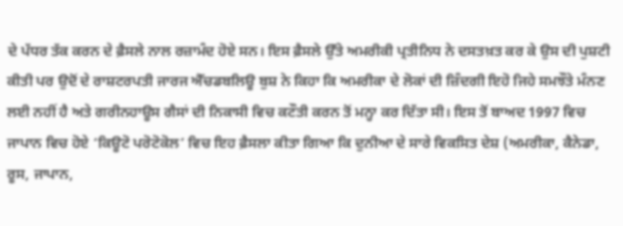ਦੇ ਪੱਧਰ ਤੱਕ ਕਰਨ ਦੇ ਫ਼ੈਸਲੇ ਨਾਲ ਰਜ਼ਾਮੰਦ ਹੋਏ ਸਨ। ਇਸ ਫ਼ੈਸਲੇ ਉੱਤੇ ਅਮਰੀਕੀ ਪ੍ਰਤੀਨਿਧ ਨੇ ਦਸਤਖ਼ਤ ਕਰ ਕੇ ਉਸ ਦੀ ਪੁਸ਼ਟੀ ਕੀਤੀ ਪਰ ਉਦੋਂ ਦੇ ਰਾਸ਼ਟਰਪਤੀ ਜਾਰਜ ਐੱਚਡਬਲਿਊ ਬੁਸ਼ ਨੇ ਕਿਹਾ ਕਿ ਅਮਰੀਕਾ ਦੇ ਲੋਕਾਂ ਦੀ ਜ਼ਿੰਦਗੀ ਇਹੋ ਜਿਹੇ ਸਮਝੌਤੇ ਮੰਨਣ ਲਈ ਨਹੀਂ ਹੈ ਅਤੇ ਗਰੀਨਹਾਊਸ ਗੈਸਾਂ ਦੀ ਨਿਕਾਸੀ ਵਿਚ ਕਟੌਤੀ ਕਰਨ ਤੋਂ ਮਨ੍ਹਾ ਕਰ ਦਿੱਤਾ ਸੀ। ਇਸ ਤੋਂ ਬਾਅਦ 1997 ਵਿਚ ਜਾਪਾਨ ਵਿਚ ਹੋਏ ‘ਕਿਊਟੋ ਪਰੋਟੋਕੋਲ’ ਵਿਚ ਇਹ ਫ਼ੈਸਲਾ ਕੀਤਾ ਗਿਆ ਕਿ ਦੁਨੀਆ ਦੇ ਸਾਰੇ ਵਿਕਸਿਤ ਦੇਸ਼ (ਅਮਰੀਕਾ, ਕੈਨੇਡਾ, ਰੂਸ, ਜਾਪਾਨ,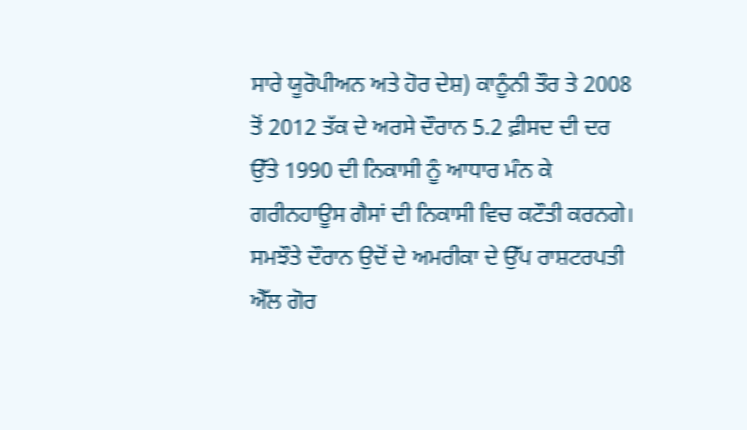ਸਾਰੇ ਯੂਰੋਪੀਅਨ ਅਤੇ ਹੋਰ ਦੇਸ਼) ਕਾਨੂੰਨੀ ਤੌਰ ਤੇ 2008 ਤੋਂ 2012 ਤੱਕ ਦੇ ਅਰਸੇ ਦੌਰਾਨ 5.2 ਫ਼ੀਸਦ ਦੀ ਦਰ ਉੱਤੇ 1990 ਦੀ ਨਿਕਾਸੀ ਨੂੰ ਆਧਾਰ ਮੰਨ ਕੇ ਗਰੀਨਹਾਊਸ ਗੈਸਾਂ ਦੀ ਨਿਕਾਸੀ ਵਿਚ ਕਟੌਤੀ ਕਰਨਗੇ। ਸਮਝੌਤੇ ਦੌਰਾਨ ਉਦੋਂ ਦੇ ਅਮਰੀਕਾ ਦੇ ਉੱਪ ਰਾਸ਼ਟਰਪਤੀ ਐੱਲ ਗੋਰ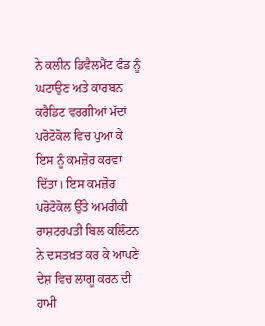ਨੇ ਕਲੀਨ ਡਿਵੈਲਮੈਂਟ ਫੰਡ ਨੂੰ ਘਟਾਉਣ ਅਤੇ ਕਾਰਬਨ ਕਰੈਡਿਟ ਵਰਗੀਆਂ ਮੱਦਾਂ ਪਰੋਟੋਕੋਲ ਵਿਚ ਪੁਆ ਕੇ ਇਸ ਨੂੰ ਕਮਜ਼ੋਰ ਕਰਵਾ ਦਿੱਤਾ। ਇਸ ਕਮਜ਼ੋਰ ਪਰੋਟੋਕੋਲ ਉੱਤੇ ਅਮਰੀਕੀ ਰਾਸ਼ਟਰਪਤੀ ਬਿਲ ਕਲਿੰਟਨ ਨੇ ਦਸਤਖ਼ਤ ਕਰ ਕੇ ਆਪਣੇ ਦੇਸ਼ ਵਿਚ ਲਾਗੂ ਕਰਨ ਦੀ ਹਾਮੀ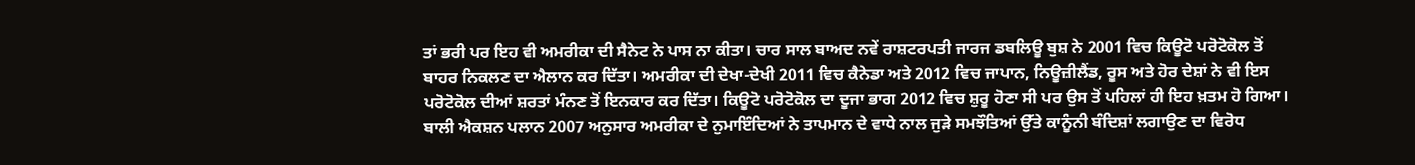ਤਾਂ ਭਰੀ ਪਰ ਇਹ ਵੀ ਅਮਰੀਕਾ ਦੀ ਸੈਨੇਟ ਨੇ ਪਾਸ ਨਾ ਕੀਤਾ। ਚਾਰ ਸਾਲ ਬਾਅਦ ਨਵੇਂ ਰਾਸ਼ਟਰਪਤੀ ਜਾਰਜ ਡਬਲਿਊ ਬੁਸ਼ ਨੇ 2001 ਵਿਚ ਕਿਊਟੋ ਪਰੋਟੋਕੋਲ ਤੋਂ ਬਾਹਰ ਨਿਕਲਣ ਦਾ ਐਲਾਨ ਕਰ ਦਿੱਤਾ। ਅਮਰੀਕਾ ਦੀ ਦੇਖਾ-ਦੇਖੀ 2011 ਵਿਚ ਕੈਨੇਡਾ ਅਤੇ 2012 ਵਿਚ ਜਾਪਾਨ, ਨਿਊਜ਼ੀਲੈਂਡ, ਰੂਸ ਅਤੇ ਹੋਰ ਦੇਸ਼ਾਂ ਨੇ ਵੀ ਇਸ ਪਰੋਟੋਕੋਲ ਦੀਆਂ ਸ਼ਰਤਾਂ ਮੰਨਣ ਤੋਂ ਇਨਕਾਰ ਕਰ ਦਿੱਤਾ। ਕਿਊਟੋ ਪਰੋਟੋਕੋਲ ਦਾ ਦੂਜਾ ਭਾਗ 2012 ਵਿਚ ਸ਼ੁਰੂ ਹੋਣਾ ਸੀ ਪਰ ਉਸ ਤੋਂ ਪਹਿਲਾਂ ਹੀ ਇਹ ਖ਼ਤਮ ਹੋ ਗਿਆ।
ਬਾਲੀ ਐਕਸ਼ਨ ਪਲਾਨ 2007 ਅਨੁਸਾਰ ਅਮਰੀਕਾ ਦੇ ਨੁਮਾਇੰਦਿਆਂ ਨੇ ਤਾਪਮਾਨ ਦੇ ਵਾਧੇ ਨਾਲ ਜੁੜੇ ਸਮਝੌਤਿਆਂ ਉੱਤੇ ਕਾਨੂੰਨੀ ਬੰਦਿਸ਼ਾਂ ਲਗਾਉਣ ਦਾ ਵਿਰੋਧ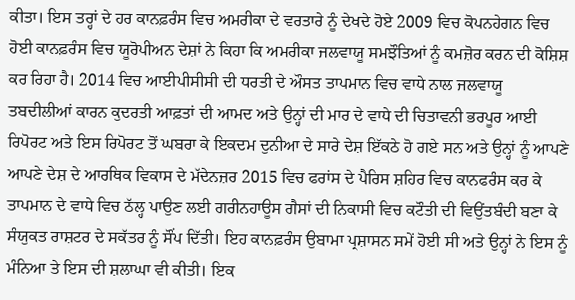ਕੀਤਾ। ਇਸ ਤਰ੍ਹਾਂ ਦੇ ਹਰ ਕਾਨਫ਼ਰੰਸ ਵਿਚ ਅਮਰੀਕਾ ਦੇ ਵਰਤਾਰੇ ਨੂੰ ਦੇਖਦੇ ਹੋਏ 2009 ਵਿਚ ਕੋਪਨਹੇਗਨ ਵਿਚ ਹੋਈ ਕਾਨਫ਼ਰੰਸ ਵਿਚ ਯੂਰੋਪੀਅਨ ਦੇਸ਼ਾਂ ਨੇ ਕਿਹਾ ਕਿ ਅਮਰੀਕਾ ਜਲਵਾਯੂ ਸਮਝੌਤਿਆਂ ਨੂੰ ਕਮਜ਼ੋਰ ਕਰਨ ਦੀ ਕੋਸ਼ਿਸ਼ ਕਰ ਰਿਹਾ ਹੈ। 2014 ਵਿਚ ਆਈਪੀਸੀਸੀ ਦੀ ਧਰਤੀ ਦੇ ਔਸਤ ਤਾਪਮਾਨ ਵਿਚ ਵਾਧੇ ਨਾਲ ਜਲਵਾਯੂ ਤਬਦੀਲੀਆਂ ਕਾਰਨ ਕੁਦਰਤੀ ਆਫ਼ਤਾਂ ਦੀ ਆਮਦ ਅਤੇ ਉਨ੍ਹਾਂ ਦੀ ਮਾਰ ਦੇ ਵਾਧੇ ਦੀ ਚਿਤਾਵਨੀ ਭਰਪੂਰ ਆਈ ਰਿਪੋਰਟ ਅਤੇ ਇਸ ਰਿਪੋਰਟ ਤੋਂ ਘਬਰਾ ਕੇ ਇਕਦਮ ਦੁਨੀਆ ਦੇ ਸਾਰੇ ਦੇਸ਼ ਇੱਕਠੇ ਹੋ ਗਏ ਸਨ ਅਤੇ ਉਨ੍ਹਾਂ ਨੂੰ ਆਪਣੇ ਆਪਣੇ ਦੇਸ਼ ਦੇ ਆਰਥਿਕ ਵਿਕਾਸ ਦੇ ਮੱਦੇਨਜ਼ਰ 2015 ਵਿਚ ਫਰਾਂਸ ਦੇ ਪੈਰਿਸ ਸ਼ਹਿਰ ਵਿਚ ਕਾਨਫਰੰਸ ਕਰ ਕੇ ਤਾਪਮਾਨ ਦੇ ਵਾਧੇ ਵਿਚ ਠੱਲ੍ਹ ਪਾਉਣ ਲਈ ਗਰੀਨਹਾਊਸ ਗੈਸਾਂ ਦੀ ਨਿਕਾਸੀ ਵਿਚ ਕਟੌਤੀ ਦੀ ਵਿਉਂਤਬੰਦੀ ਬਣਾ ਕੇ ਸੰਯੁਕਤ ਰਾਸ਼ਟਰ ਦੇ ਸਕੱਤਰ ਨੂੰ ਸੌਂਪ ਦਿੱਤੀ। ਇਹ ਕਾਨਫ਼ਰੰਸ ਉਬਾਮਾ ਪ੍ਰਸ਼ਾਸਨ ਸਮੇਂ ਹੋਈ ਸੀ ਅਤੇ ਉਨ੍ਹਾਂ ਨੇ ਇਸ ਨੂੰ ਮੰਨਿਆ ਤੇ ਇਸ ਦੀ ਸ਼ਲਾਘਾ ਵੀ ਕੀਤੀ। ਇਕ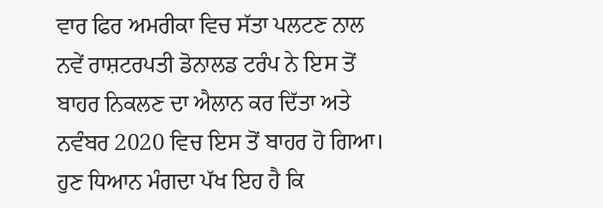ਵਾਰ ਫਿਰ ਅਮਰੀਕਾ ਵਿਚ ਸੱਤਾ ਪਲਟਣ ਨਾਲ ਨਵੇਂ ਰਾਸ਼ਟਰਪਤੀ ਡੋਨਾਲਡ ਟਰੰਪ ਨੇ ਇਸ ਤੋਂ ਬਾਹਰ ਨਿਕਲਣ ਦਾ ਐਲਾਨ ਕਰ ਦਿੱਤਾ ਅਤੇ ਨਵੰਬਰ 2020 ਵਿਚ ਇਸ ਤੋਂ ਬਾਹਰ ਹੋ ਗਿਆ।
ਹੁਣ ਧਿਆਨ ਮੰਗਦਾ ਪੱਖ ਇਹ ਹੈ ਕਿ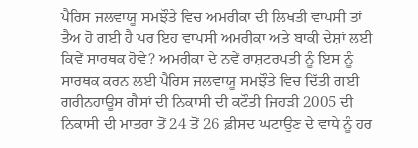ਪੈਰਿਸ ਜਲਵਾਯੂ ਸਮਝੌਤੇ ਵਿਚ ਅਮਰੀਕਾ ਦੀ ਲਿਖਤੀ ਵਾਪਸੀ ਤਾਂ ਤੈਅ ਹੋ ਗਈ ਹੈ ਪਰ ਇਹ ਵਾਪਸੀ ਅਮਰੀਕਾ ਅਤੇ ਬਾਕੀ ਦੇਸ਼ਾਂ ਲਈ ਕਿਵੇਂ ਸਾਰਥਕ ਹੋਵੇ? ਅਮਰੀਕਾ ਦੇ ਨਵੇਂ ਰਾਸ਼ਟਰਪਤੀ ਨੂੰ ਇਸ ਨੂੰ ਸਾਰਥਕ ਕਰਨ ਲਈ ਪੈਰਿਸ ਜਲਵਾਯੂ ਸਮਝੌਤੇ ਵਿਚ ਦਿੱਤੀ ਗਈ ਗਰੀਨਹਾਊਸ ਗੈਸਾਂ ਦੀ ਨਿਕਾਸੀ ਦੀ ਕਟੌਤੀ ਜਿਹੜੀ 2005 ਦੀ ਨਿਕਾਸੀ ਦੀ ਮਾਤਰਾ ਤੋਂ 24 ਤੋਂ 26 ਫ਼ੀਸਦ ਘਟਾਉਣ ਦੇ ਵਾਧੇ ਨੂੰ ਹਰ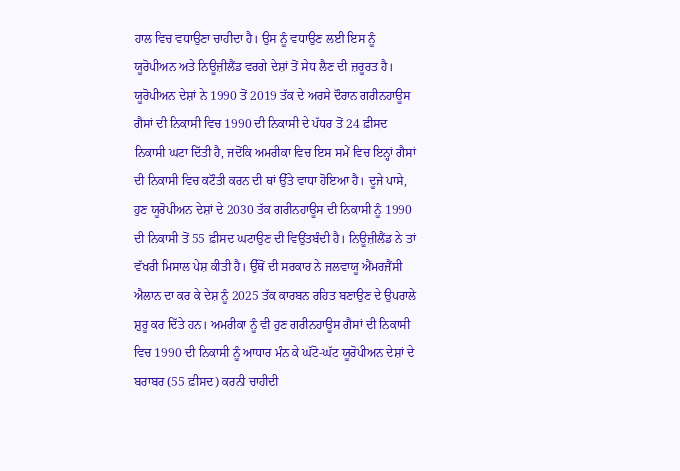ਹਾਲ ਵਿਚ ਵਧਾਉਣਾ ਚਾਹੀਦਾ ਹੈ। ਉਸ ਨੂੰ ਵਧਾਉਣ ਲਈ ਇਸ ਨੂੰ ਯੂਰੋਪੀਅਨ ਅਤੇ ਨਿਊਜ਼ੀਲੈਂਡ ਵਰਗੇ ਦੇਸ਼ਾਂ ਤੋਂ ਸੇਧ ਲੈਣ ਦੀ ਜ਼ਰੂਰਤ ਹੈ। ਯੂਰੋਪੀਅਨ ਦੇਸ਼ਾਂ ਨੇ 1990 ਤੋਂ 2019 ਤੱਕ ਦੇ ਅਰਸੇ ਦੌਰਾਨ ਗਰੀਨਹਾਊਸ ਗੈਸਾਂ ਦੀ ਨਿਕਾਸੀ ਵਿਚ 1990 ਦੀ ਨਿਕਾਸੀ ਦੇ ਪੱਧਰ ਤੋਂ 24 ਫ਼ੀਸਦ ਨਿਕਾਸੀ ਘਟਾ ਦਿੱਤੀ ਹੈ, ਜਦੋਂਕਿ ਅਮਰੀਕਾ ਵਿਚ ਇਸ ਸਮੇਂ ਵਿਚ ਇਨ੍ਹਾਂ ਗੈਸਾਂ ਦੀ ਨਿਕਾਸੀ ਵਿਚ ਕਟੌਤੀ ਕਰਨ ਦੀ ਥਾਂ ਉੱਤੇ ਵਾਧਾ ਹੋਇਆ ਹੈ। ਦੂਜੇ ਪਾਸੇ, ਹੁਣ ਯੂਰੋਪੀਅਨ ਦੇਸ਼ਾਂ ਦੇ 2030 ਤੱਕ ਗਰੀਨਹਾਊਸ ਦੀ ਨਿਕਾਸੀ ਨੂੰ 1990 ਦੀ ਨਿਕਾਸੀ ਤੋਂ 55 ਫ਼ੀਸਦ ਘਟਾਉਣ ਦੀ ਵਿਉਂਤਬੰਦੀ ਹੈ। ਨਿਊਜ਼ੀਲੈਂਡ ਨੇ ਤਾਂ ਵੱਖਰੀ ਮਿਸਾਲ ਪੇਸ਼ ਕੀਤੀ ਹੈ। ਉੱਥੋਂ ਦੀ ਸਰਕਾਰ ਨੇ ਜਲਵਾਯੂ ਐਂਮਰਜੈਂਸੀ ਐਲਾਨ ਦਾ ਕਰ ਕੇ ਦੇਸ਼ ਨੂੰ 2025 ਤੱਕ ਕਾਰਬਨ ਰਹਿਤ ਬਣਾਉਣ ਦੇ ਉਪਰਾਲੇ ਸ਼ੁਰੂ ਕਰ ਦਿੱਤੇ ਹਨ। ਅਮਰੀਕਾ ਨੂੰ ਵੀ ਹੁਣ ਗਰੀਨਹਾਊਸ ਗੈਸਾਂ ਦੀ ਨਿਕਾਸੀ ਵਿਚ 1990 ਦੀ ਨਿਕਾਸੀ ਨੂੰ ਆਧਾਰ ਮੰਨ ਕੇ ਘੱਟੋ-ਘੱਟ ਯੂਰੋਪੀਅਨ ਦੇਸ਼ਾਂ ਦੇ ਬਰਾਬਰ (55 ਫ਼ੀਸਦ) ਕਰਨੀ ਚਾਹੀਦੀ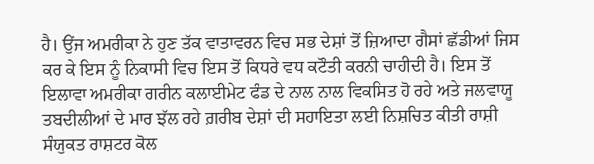ਹੈ। ਉਂਜ ਅਮਰੀਕਾ ਨੇ ਹੁਣ ਤੱਕ ਵਾਤਾਵਰਨ ਵਿਚ ਸਭ ਦੇਸ਼ਾਂ ਤੋਂ ਜ਼ਿਆਦਾ ਗੈਸਾਂ ਛੱਡੀਆਂ ਜਿਸ ਕਰ ਕੇ ਇਸ ਨੂੰ ਨਿਕਾਸੀ ਵਿਚ ਇਸ ਤੋਂ ਕਿਧਰੇ ਵਧ ਕਟੌਤੀ ਕਰਨੀ ਚਾਹੀਦੀ ਹੈ। ਇਸ ਤੋਂ ਇਲਾਵਾ ਅਮਰੀਕਾ ਗਰੀਨ ਕਲਾਈਮੇਟ ਫੰਡ ਦੇ ਨਾਲ ਨਾਲ ਵਿਕਸਿਤ ਹੋ ਰਹੇ ਅਤੇ ਜਲਵਾਯੂ ਤਬਦੀਲੀਆਂ ਦੇ ਮਾਰ ਝੱਲ ਰਹੇ ਗ਼ਰੀਬ ਦੇਸ਼ਾਂ ਦੀ ਸਹਾਇਤਾ ਲਈ ਨਿਸ਼ਚਿਤ ਕੀਤੀ ਰਾਸ਼ੀ ਸੰਯੁਕਤ ਰਾਸ਼ਟਰ ਕੋਲ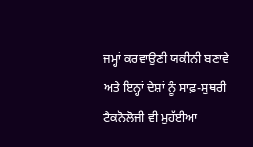ਜਮ੍ਹਾਂ ਕਰਵਾਉਣੀ ਯਕੀਨੀ ਬਣਾਵੇ ਅਤੇ ਇਨ੍ਹਾਂ ਦੇਸ਼ਾਂ ਨੂੰ ਸਾਫ਼-ਸੁਥਰੀ ਟੈਕਨੋਲੋਜੀ ਵੀ ਮੁਹੱਈਆ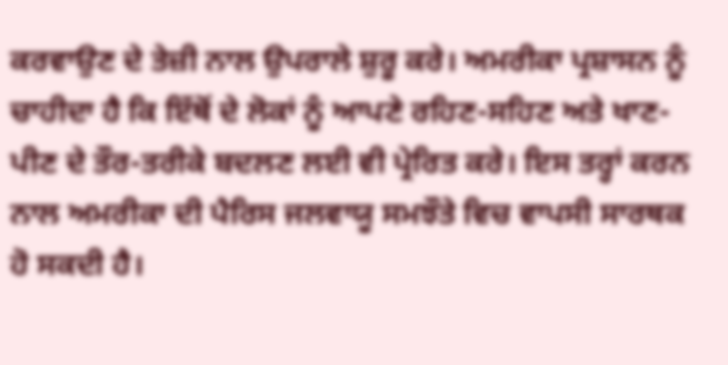ਕਰਵਾਉਣ ਦੇ ਤੇਜ਼ੀ ਨਾਲ ਉਪਰਾਲੇ ਸ਼ੁਰੂ ਕਰੇ। ਅਮਰੀਕਾ ਪ੍ਰਸ਼ਾਸਨ ਨੂੰ ਚਾਹੀਦਾ ਹੈ ਕਿ ਇੱਥੋਂ ਦੇ ਲੋਕਾਂ ਨੂੰ ਆਪਣੇ ਰਹਿਣ-ਸਹਿਣ ਅਤੇ ਖਾਣ-ਪੀਣ ਦੇ ਤੌਰ-ਤਰੀਕੇ ਬਦਲਣ ਲਈ ਵੀ ਪ੍ਰੇਰਿਤ ਕਰੇ। ਇਸ ਤਰ੍ਹਾਂ ਕਰਨ ਨਾਲ ਅਮਰੀਕਾ ਦੀ ਪੈਰਿਸ ਜਲਵਾਯੂ ਸਮਝੌਤੇ ਵਿਚ ਵਾਪਸੀ ਸਾਰਥਕ ਹੋ ਸਕਦੀ ਹੈ।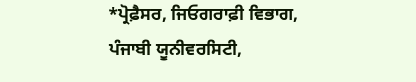*ਪ੍ਰੋਫ਼ੈਸਰ, ਜਿਓਗਰਾਫ਼ੀ ਵਿਭਾਗ, ਪੰਜਾਬੀ ਯੂਨੀਵਰਸਿਟੀ,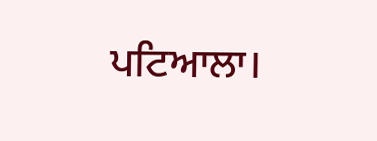ਪਟਿਆਲਾ।